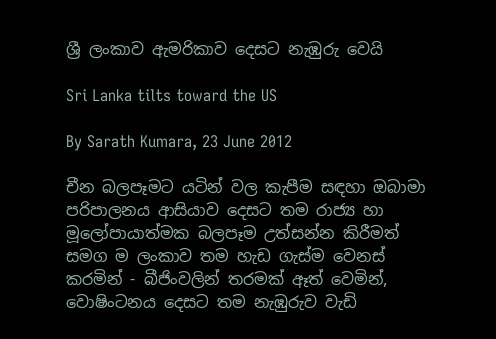ශ්‍රී ලංකාව ඇමරිකාව දෙසට නැඹුරු වෙයි

Sri Lanka tilts toward the US

By Sarath Kumara, 23 June 2012

චීන බලපෑමට යටින් වල කැපීම සඳහා ඔබාමා පරිපාලනය ආසියාව දෙසට තම රාජ්‍ය හා මූලෝපායාත්මක බලපෑම උත්සන්න කිරීමත් සමග ම ලංකාව තම හැඩ ගැස්ම වෙනස් කරමින් - බීජිංවලින් තරමක් ඈත් වෙමින්, වොෂිංටනය දෙසට තම නැඹුරුව වැඩි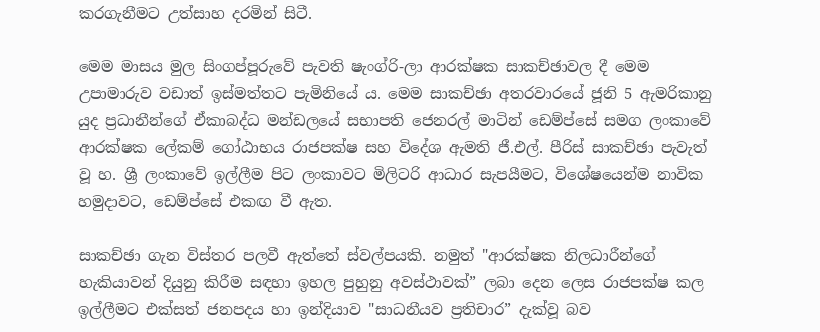කරගැනීමට උත්සාහ දරමින් සිටී.

මෙම මාසය මුල සිංගප්පූරුවේ පැවති ෂැංග්රි-ලා ආරක්ෂක සාකච්ඡාවල දී මෙම උපාමාරුව වඩාත් ඉස්මත්තට පැමිනියේ ය. මෙම සාකච්ඡා අතරවාරයේ ජූනි 5 ඇමරිකානු යුද ප්‍රධානීන්ගේ ඒකාබද්ධ මන්ඩලයේ සභාපති ජෙනරල් මාටින් ඩෙම්ප්සේ සමග ලංකාවේ ආරක්ෂක ලේකම් ගෝඨාභය රාජපක්ෂ සහ විදේශ ඇමති ජී.එල්. පීරිස් සාකච්ඡ‍ා පැවැත් වූ හ. ශ්‍රී ලංකාවේ ඉල්ලීම පිට ලංකාවට මිලිටරි ආධාර සැපයීමට, විශේෂයෙන්ම නාවික හමුදාවට, ඩෙම්ප්සේ එකඟ වී ඇත.

සාකච්ඡා ගැන විස්තර පලවී ඇත්තේ ස්වල්පයකි. නමුත් "ආරක්ෂක නිලධාරීන්ගේ හැකියාවන් දියුනු කිරීම සඳහා ඉහල පුහුනු අවස්ථාවක්” ලබා දෙන ලෙස රාජපක්ෂ කල ඉල්ලීමට එක්සත් ජනපදය හා ඉන්දියාව "සාධනීයව ප්‍රතිචාර” දැක්වූ බව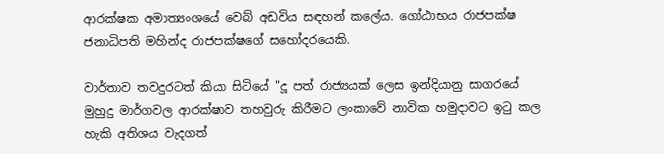ආරක්ෂක අමාත්‍යංශයේ වෙබ් අඩවිය සඳහන් කලේය. ගෝඨාභය රාජපක්ෂ ජනාධිපති මහින්ද රාජපක්ෂගේ සහෝදරයෙකි.

වාර්තාව තවදුරටත් කියා සිටියේ "දූ පත් රාජ්‍යයක් ලෙස ඉන්දියානු සාගරයේ මුහුදු මාර්ගවල ආරක්ෂාව තහවුරු කිරීමට ලංකාවේ නාවික හමුදාවට ඉටු කල හැකි අතිශය වැදගත්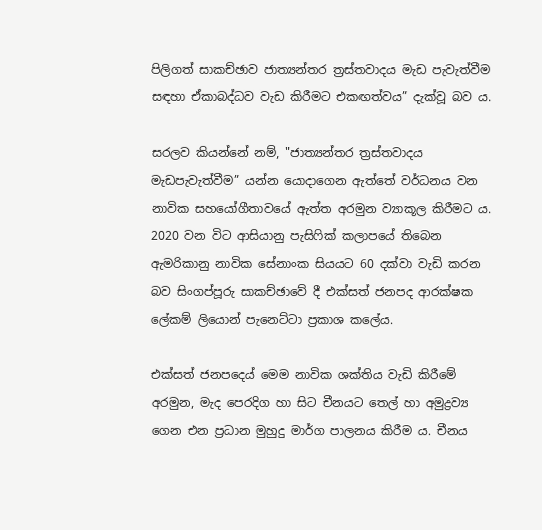පිලිගත් සාකච්ඡාව ජාත්‍යන්තර ත්‍රස්තවාදය මැඩ පැවැත්වීම සඳහා ඒකාබද්ධව වැඩ කිරීමට එකඟත්වය” දැක්වූ බව ය.

සරලව කියන්නේ නම්, "ජාත්‍යන්තර ත්‍රස්තවාදය මැඩපැවැත්වීම” යන්න යොදාගෙන ඇත්තේ වර්ධනය වන නාවික සහයෝගීතාවයේ ඇත්ත අරමුන ව්‍යාකූල කිරීමට ය. 2020 වන විට ආසියානු පැසිෆික් කලාපයේ තිබෙන ඇමරිකානු නාවික සේනාංක සියයට 60 දක්වා වැඩි කරන බව සිංගප්පූරු සාකච්ඡාවේ දී එක්සත් ජනපද ආරක්ෂක ලේකම් ලියොන් පැනෙට්ටා ප්‍රකාශ කලේය.

එක්සත් ජනපදෙය් මෙම නාවික ශක්තිය වැඩි කිරීමේ අරමුන, මැද පෙරදිග හා සිට චීනයට තෙල් හා අමුද්‍රව්‍ය ගෙන එන ප්‍රධාන මුහුදු මාර්ග පාලනය කිරීම ය. චීනය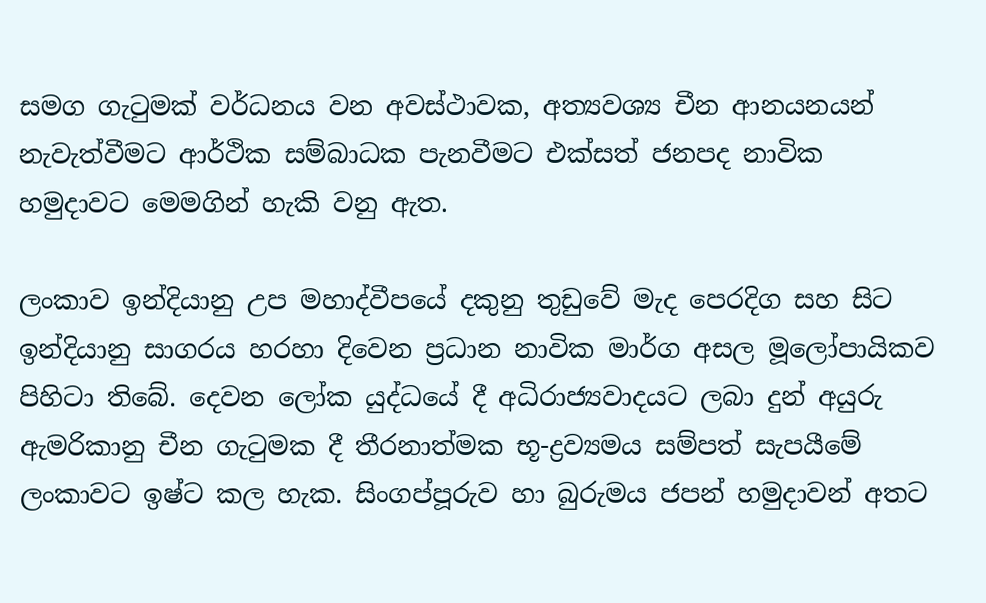සමග ගැටුමක් වර්ධනය වන අවස්ථාවක, අත්‍යවශ්‍ය චීන ආනයනයන් නැවැත්වීමට ආර්ථික සම්බාධක පැනවීමට එක්සත් ජනපද නාවික හමුදාවට මෙමගින් හැකි වනු ඇත.

ලංකාව ඉන්දියානු උප මහාද්වීපයේ දකුනු තුඩුවේ මැද පෙරදිග සහ සිට ඉන්දියානු සාගරය හරහා දිවෙන ප්‍රධාන නාවික මාර්ග අසල මූලෝපායිකව පිහිටා තිබේ. දෙවන ලෝක යුද්ධයේ දී අධිරාජ්‍යවාදයට ලබා දුන් අයුරු ඇමරිකානු චීන ගැටුමක දී තීරනාත්මක භූ-ද්‍රව්‍යමය සම්පත් සැපයීමේ ලංකාවට ඉෂ්ට කල හැක. සිංගප්පූරුව හා බුරුමය ජපන් හමුදාවන් අතට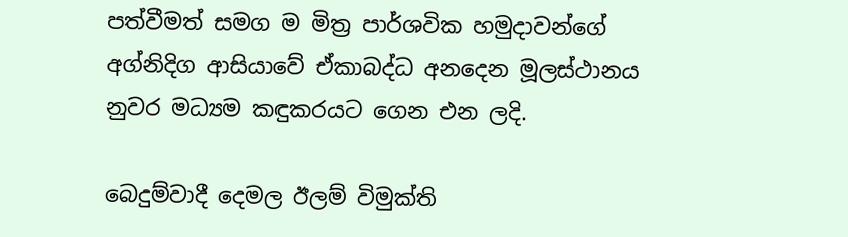පත්වීමත් සමග ම මිත්‍ර පාර්ශවික හමුදාවන්ගේ අග්නිදිග ආසියාවේ ඒකාබද්ධ අනදෙන මූලස්ථානය නුවර මධ්‍යම කඳුකරයට ගෙන එන ලදි.

බෙදුම්වාදී දෙමල ඊලම් විමුක්ති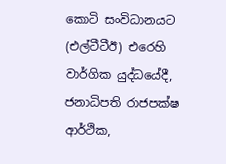කොටි සංවිධානයට (එල්ටීටීඊ) එරෙහි වාර්ගික යුද්ධයේදී, ජනාධිපති රාජපක්ෂ ආර්ථික,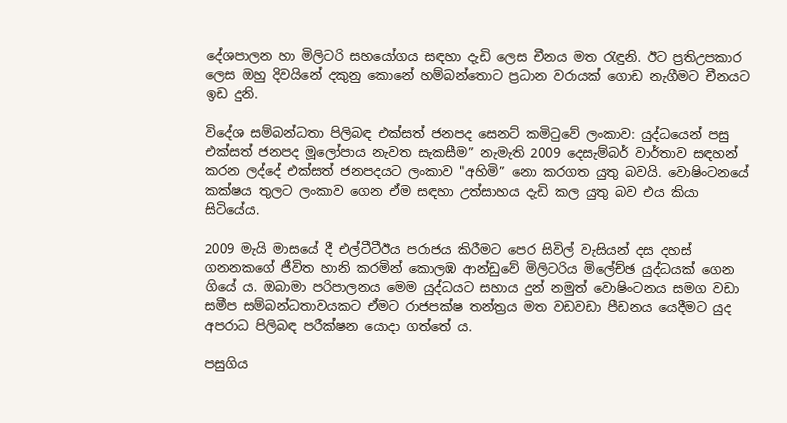දේශපාලන හා මිලිටරි සහයෝගය සඳහා දැඩි ලෙස චීනය මත රැඳුනි. ඊට ප්‍රතිඋපකාර ලෙස ඔහු දිවයිනේ දකුනු කොනේ හම්බන්තොට ප්‍රධාන වරායක් ගොඩ නැගීමට චීනයට ඉඩ දුනි.

විදේශ සම්බන්ධතා පිලිබඳ එක්සත් ජනපද සෙනට් කමිටුවේ ලංකාව: යුද්ධයෙන් පසු එක්සත් ජනපද මූලෝපාය නැවත සැකසීම” නැමැති 2009 දෙසැම්බර් වාර්තාව සඳහන් කරන ලද්දේ එක්සත් ජනපදයට ලංකාව "අහිමි” නො කරගත යුතු බවයි. වොෂිංටනයේ කක්ෂය තුලට ලංකාව ගෙන ඒම සඳහා උත්සාහය දැඩි කල යුතු බව එය කියා සිටියේය.

2009 මැයි මාසයේ දී එල්ටීටීඊය පරාජය කිරීමට පෙර සිවිල් වැසියන් දස දහස් ගනනකගේ ජීවිත හානි කරමින් කොලඹ ආන්ඩුවේ මිලිටරිය මිලේච්ඡ යුද්ධයක් ගෙන ගියේ ය. ඔබාමා පරිපාලනය මෙම යුද්ධයට සහාය දුන් නමුත් වොෂිංටනය සමග වඩා සමීප සම්බන්ධතාවයකට ඒමට රාජපක්ෂ තන්ත්‍රය මත වඩවඩා පීඩනය යෙදීමට යුද අපරාධ පිලිබඳ පරීක්ෂන යොදා ගත්තේ ය.

පසුගිය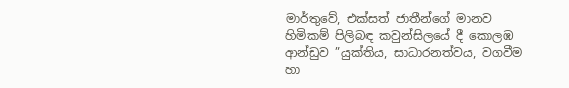මාර්තුවේ, එක්සත් ජාතීන්ගේ මානව හිමිකම් පිලිබඳ කවුන්සිලයේ දී කොලඹ ආන්ඩුව ”යුක්තිය, සාධාරනත්වය, වගවීම හා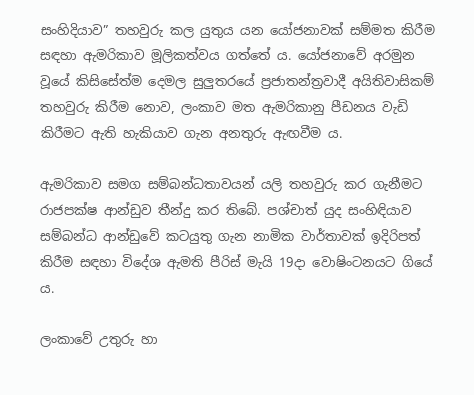සංහිදියාව” තහවුරු කල යුතුය යන යෝජනාවක් සම්මත කිරීම සඳහා ඇමරිකාව මූලිකත්වය ගත්තේ ය. යෝජනාවේ අරමුන වූයේ කිසිසේත්ම දෙමල සුලුතරයේ ප්‍රජාතන්ත්‍රවාදී අයිතිවාසිකම් තහවුරු කිරීම නොව, ලංකාව මත ඇමරිකානු පීඩනය වැඩි කිරීමට ඇති හැකියාව ගැන අනතුරු ඇඟවීම ය.

ඇමරිකාව සමග සම්බන්ධතාවයන් යලි තහවුරු කර ගැනීමට රාජපක්ෂ ආන්ඩුව තීන්දු කර තිබේ. පශ්චාත් යුද සංහිඳියාව සම්බන්ධ ආන්ඩුවේ කටයුතු ගැන නාමික වාර්තාවක් ඉදිරිපත් කිරීම සඳහා විදේශ ඇමති පීරිස් මැයි 19දා වොෂිංටනයට ගියේ ය.

ලංකාවේ උතුරු හා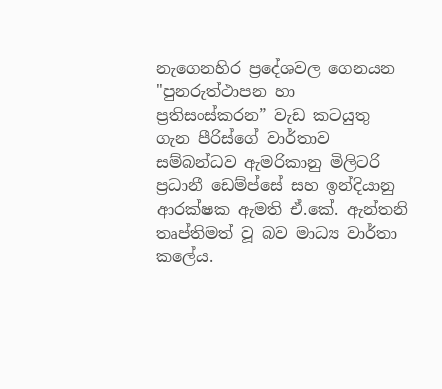නැගෙනහිර ප්‍රදේශවල ගෙනයන "පුනරුත්ථාපන හා ප්‍රතිසංස්කරන” වැඩ කටයුතු ගැන පීරිස්ගේ වාර්තාව සම්බන්ධව ඇමරිකානු මිලිටරි ප්‍රධානී ඩෙම්ප්සේ සහ ඉන්දියානු ආරක්ෂක ඇමති ඒ.කේ. ඇන්තනි තෘප්තිමත් වූ බව මාධ්‍ය වාර්තා කලේය.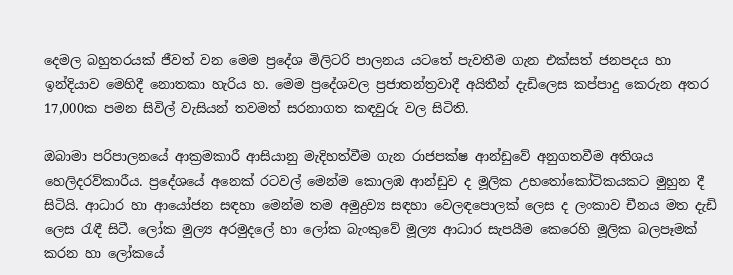දෙමල බහුතරයක් ජීවත් වන මෙම ප්‍රදේශ මිලිටරි පාලනය යටතේ පැවතීම ගැන එක්සත් ජනපදය හා ඉන්දියාව මෙහිදී නොතකා හැරිය හ. මෙම ප්‍රදේශවල ප්‍රජාතන්ත්‍රවාදී අයිතීන් දැඩිලෙස කප්පාදු කෙරුන අතර 17,000ක පමන සිවිල් වැසියන් තවමත් සරනාගත කඳවුරු වල සිටිති.

ඔබාමා පරිපාලනයේ ආක්‍රමකාරී ආසියානු මැදිහත්වීම ගැන රාජපක්ෂ ආන්ඩුවේ අනුගතවීම අතිශය හෙලිදරව්කාරීය. ප්‍රදේශයේ අනෙක් රටවල් මෙන්ම කොලඹ ආන්ඩුව ද මූලික උභතෝකෝටිකයකට මුහුන දී සිටියි. ආධාර හා ආයෝජන සඳහා මෙන්ම තම අමුද්‍රව්‍ය සඳහා වෙලඳපොලක් ලෙස ද ලංකාව චීනය මත දැඩි ලෙස රැඳී සිටී. ලෝක මුල්‍ය අරමුදලේ හා ලෝක බැංකුවේ මූල්‍ය ආධාර සැපයීම කෙරෙහි මූලික බලපෑමක් කරන හා ලෝකයේ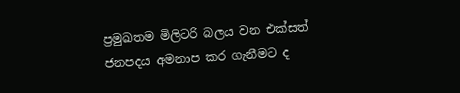ප්‍රමුඛතම මිලිටරි බලය වන එක්සත් ජනපදය අමනාප කර ගැනීමට ද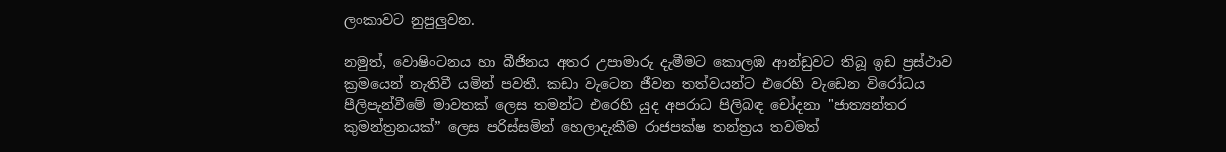ලංකාවට නුපුලුවන.

නමුත්, වොෂිංටනය හා බීජිනය අතර උපාමාරු දැමීමට කොලඹ ආන්ඩුවට තිබූ ඉඩ ප්‍රස්ථාව ක්‍රමයෙන් නැතිවී යමින් පවතී. කඩා වැටෙන ජීවන තත්වයන්ට එරෙහි වැඩෙන විරෝධය පීලිපැන්වීමේ මාවතක් ලෙස තමන්ට එරෙහි යුද අපරාධ පිලිබඳ චෝදනා "ජාත්‍යන්තර කුමන්ත්‍රනයක්” ලෙස පරිස්සමින් හෙලාදැකීම රාජපක්ෂ තන්ත්‍රය තවමත්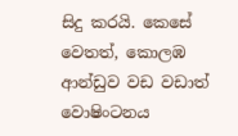සිදු කරයි. කෙසේ වෙතත්, කොලඹ ආන්ඩුව වඩ වඩාත් වොෂිංටනය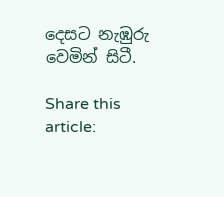දෙසට නැඹුරු වෙමින් සිටී.

Share this article: